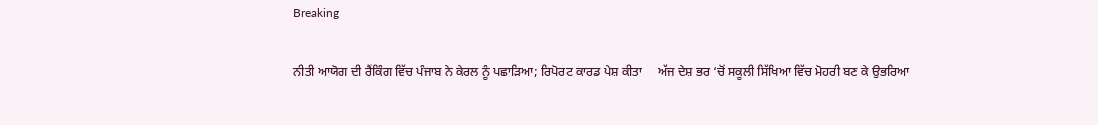Breaking

ਨੀਤੀ ਆਯੋਗ ਦੀ ਰੈਂਕਿੰਗ ਵਿੱਚ ਪੰਜਾਬ ਨੇ ਕੇਰਲ ਨੂੰ ਪਛਾੜਿਆ; ਰਿਪੋਰਟ ਕਾਰਡ ਪੇਸ਼ ਕੀਤਾ     ਅੱਜ ਦੇਸ਼ ਭਰ ‘ਚੋਂ ਸਕੂਲੀ ਸਿੱਖਿਆ ਵਿੱਚ ਮੋਹਰੀ ਬਣ ਕੇ ਉਭਰਿਆ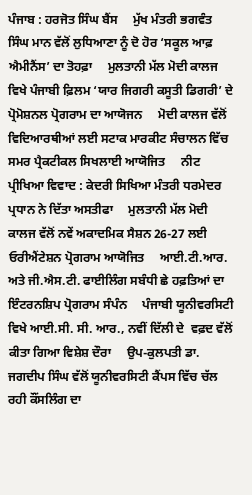ਪੰਜਾਬ : ਹਰਜੋਤ ਸਿੰਘ ਬੈਂਸ     ਮੁੱਖ ਮੰਤਰੀ ਭਗਵੰਤ ਸਿੰਘ ਮਾਨ ਵੱਲੋਂ ਲੁਧਿਆਣਾ ਨੂੰ ਦੋ ਹੋਰ ‘ਸਕੂਲ ਆਫ਼ ਐਮੀਨੈਂਸ’ ਦਾ ਤੋਹਫ਼ਾ     ਮੁਲਤਾਨੀ ਮੱਲ ਮੋਦੀ ਕਾਲਜ ਵਿਖੇ ਪੰਜਾਬੀ ਫ਼ਿਲਮ ‘ਯਾਰ ਜਿਗਰੀ ਕਸੂਤੀ ਡਿਗਰੀ’ ਦੇ ਪ੍ਰੋਮੋਸ਼ਨਲ ਪ੍ਰੋਗਰਾਮ ਦਾ ਆਯੋਜਨ     ਮੋਦੀ ਕਾਲਜ ਵੱਲੋਂ ਵਿਦਿਆਰਥੀਆਂ ਲਈ ਸਟਾਕ ਮਾਰਕੀਟ ਸੰਚਾਲਨ ਵਿੱਚ ਸਮਰ ਪ੍ਰੈਕਟੀਕਲ ਸਿਖਲਾਈ ਆਯੋਜਿਤ     ਨੀਟ ਪ੍ਰੀਖਿਆ ਵਿਵਾਦ : ਕੇਦਰੀ ਸਿਖਿਆ ਮੰਤਰੀ ਧਰਮੇਦਰ ਪ੍ਰਧਾਨ ਨੇ ਦਿੱਤਾ ਅਸਤੀਫਾ     ਮੁਲਤਾਨੀ ਮੱਲ ਮੋਦੀ ਕਾਲਜ ਵੱਲੋਂ ਨਵੇਂ ਅਕਾਦਮਿਕ ਸੈਸ਼ਨ 26-27 ਲਈ ਓਰੀਐਂਟੇਸ਼ਨ ਪ੍ਰੋਗਰਾਮ ਆਯੋਜਿਤ     ਆਈ.ਟੀ.ਆਰ. ਅਤੇ ਜੀ.ਐਸ.ਟੀ. ਫਾਈਲਿੰਗ ਸਬੰਧੀ ਛੇ ਹਫ਼ਤਿਆਂ ਦਾ ਇੰਟਰਨਸ਼ਿਪ ਪ੍ਰੋਗਰਾਮ ਸੰਪੰਨ     ਪੰਜਾਬੀ ਯੂਨੀਵਰਸਿਟੀ ਵਿਖੇ ਆਈ.ਸੀ. ਸੀ. ਆਰ., ਨਵੀਂ ਦਿੱਲੀ ਦੇ  ਵਫ਼ਦ ਵੱਲੋਂ ਕੀਤਾ ਗਿਆ ਵਿਸ਼ੇਸ਼ ਦੌਰਾ     ਉਪ-ਕੁਲਪਤੀ ਡਾ. ਜਗਦੀਪ ਸਿੰਘ ਵੱਲੋਂ ਯੂਨੀਵਰਸਿਟੀ ਕੈਂਪਸ ਵਿੱਚ ਚੱਲ ਰਹੀ ਕੌਂਸਲਿੰਗ ਦਾ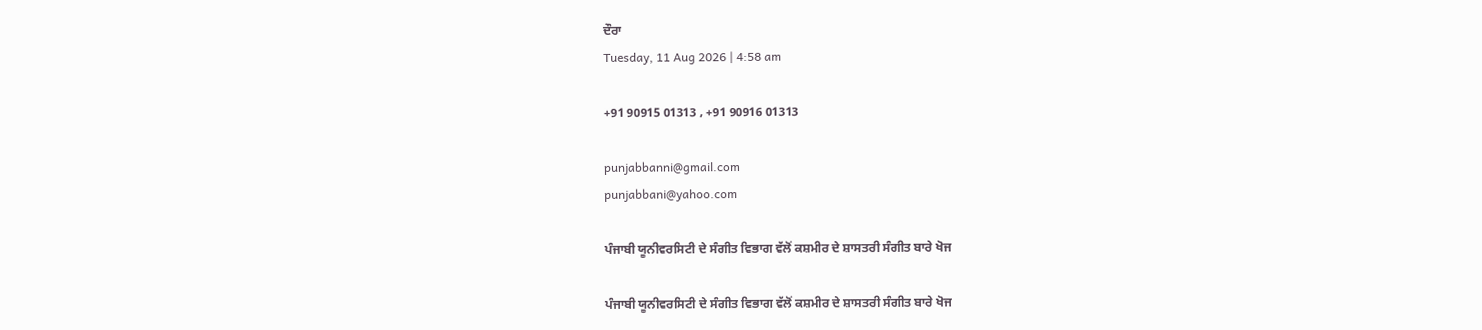ਦੌਰਾ
Tuesday, 11 Aug 2026 | 4:58 am

+91 90915 01313 , +91 90916 01313

punjabbanni@gmail.com
punjabbani@yahoo.com

ਪੰਜਾਬੀ ਯੂਨੀਵਰਸਿਟੀ ਦੇ ਸੰਗੀਤ ਵਿਭਾਗ ਵੱਲੋਂ ਕਸ਼ਮੀਰ ਦੇ ਸ਼ਾਸਤਰੀ ਸੰਗੀਤ ਬਾਰੇ ਖੋਜ

ਪੰਜਾਬੀ ਯੂਨੀਵਰਸਿਟੀ ਦੇ ਸੰਗੀਤ ਵਿਭਾਗ ਵੱਲੋਂ ਕਸ਼ਮੀਰ ਦੇ ਸ਼ਾਸਤਰੀ ਸੰਗੀਤ ਬਾਰੇ ਖੋਜ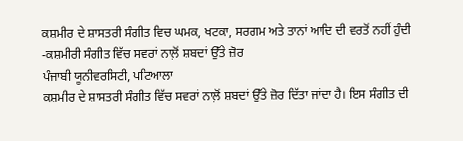ਕਸ਼ਮੀਰ ਦੇ ਸ਼ਾਸਤਰੀ ਸੰਗੀਤ ਵਿਚ ਘਮਕ, ਖਟਕਾ, ਸਰਗਮ ਅਤੇ ਤਾਨਾਂ ਆਦਿ ਦੀ ਵਰਤੋਂ ਨਹੀਂ ਹੁੰਦੀ
-ਕਸ਼ਮੀਰੀ ਸੰਗੀਤ ਵਿੱਚ ਸਵਰਾਂ ਨਾਲ਼ੋਂ ਸ਼ਬਦਾਂ ਉੱਤੇ ਜ਼ੋਰ
ਪੰਜਾਬੀ ਯੂਨੀਵਰਸਿਟੀ, ਪਟਿਆਲਾ
ਕਸ਼ਮੀਰ ਦੇ ਸ਼ਾਸਤਰੀ ਸੰਗੀਤ ਵਿੱਚ ਸਵਰਾਂ ਨਾਲ਼ੋਂ ਸ਼ਬਦਾਂ ਉੱਤੇ ਜ਼ੋਰ ਦਿੱਤਾ ਜਾਂਦਾ ਹੈ। ਇਸ ਸੰਗੀਤ ਦੀ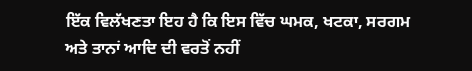ਇੱਕ ਵਿਲੱਖਣਤਾ ਇਹ ਹੈ ਕਿ ਇਸ ਵਿੱਚ ਘਮਕ, ਖਟਕਾ, ਸਰਗਮ ਅਤੇ ਤਾਨਾਂ ਆਦਿ ਦੀ ਵਰਤੋਂ ਨਹੀਂ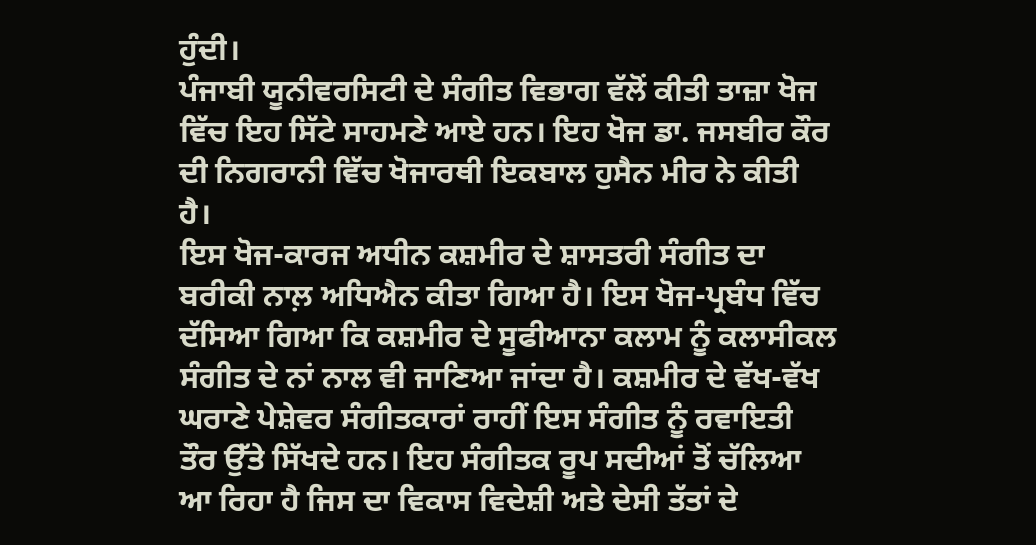ਹੁੰਦੀ।
ਪੰਜਾਬੀ ਯੂਨੀਵਰਸਿਟੀ ਦੇ ਸੰਗੀਤ ਵਿਭਾਗ ਵੱਲੋਂ ਕੀਤੀ ਤਾਜ਼ਾ ਖੋਜ ਵਿੱਚ ਇਹ ਸਿੱਟੇ ਸਾਹਮਣੇ ਆਏ ਹਨ। ਇਹ ਖੋਜ ਡਾ. ਜਸਬੀਰ ਕੌਰ ਦੀ ਨਿਗਰਾਨੀ ਵਿੱਚ ਖੋਜਾਰਥੀ ਇਕਬਾਲ ਹੁਸੈਨ ਮੀਰ ਨੇ ਕੀਤੀ ਹੈ।
ਇਸ ਖੋਜ-ਕਾਰਜ ਅਧੀਨ ਕਸ਼ਮੀਰ ਦੇ ਸ਼ਾਸਤਰੀ ਸੰਗੀਤ ਦਾ ਬਰੀਕੀ ਨਾਲ਼ ਅਧਿਐਨ ਕੀਤਾ ਗਿਆ ਹੈ। ਇਸ ਖੋਜ-ਪ੍ਰਬੰਧ ਵਿੱਚ ਦੱਸਿਆ ਗਿਆ ਕਿ ਕਸ਼ਮੀਰ ਦੇ ਸੂਫੀਆਨਾ ਕਲਾਮ ਨੂੰ ਕਲਾਸੀਕਲ ਸੰਗੀਤ ਦੇ ਨਾਂ ਨਾਲ ਵੀ ਜਾਣਿਆ ਜਾਂਦਾ ਹੈ। ਕਸ਼ਮੀਰ ਦੇ ਵੱਖ-ਵੱਖ ਘਰਾਣੇ ਪੇਸ਼ੇਵਰ ਸੰਗੀਤਕਾਰਾਂ ਰਾਹੀਂ ਇਸ ਸੰਗੀਤ ਨੂੰ ਰਵਾਇਤੀ ਤੌਰ ਉੱਤੇ ਸਿੱਖਦੇ ਹਨ। ਇਹ ਸੰਗੀਤਕ ਰੂਪ ਸਦੀਆਂ ਤੋਂ ਚੱਲਿਆ ਆ ਰਿਹਾ ਹੈ ਜਿਸ ਦਾ ਵਿਕਾਸ ਵਿਦੇਸ਼ੀ ਅਤੇ ਦੇਸੀ ਤੱਤਾਂ ਦੇ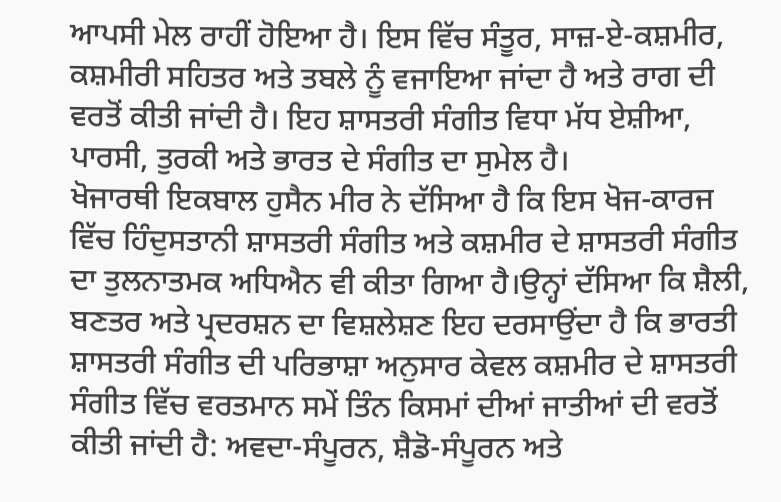ਆਪਸੀ ਮੇਲ ਰਾਹੀਂ ਹੋਇਆ ਹੈ। ਇਸ ਵਿੱਚ ਸੰਤੂਰ, ਸਾਜ਼-ਏ-ਕਸ਼ਮੀਰ, ਕਸ਼ਮੀਰੀ ਸਹਿਤਰ ਅਤੇ ਤਬਲੇ ਨੂੰ ਵਜਾਇਆ ਜਾਂਦਾ ਹੈ ਅਤੇ ਰਾਗ ਦੀ ਵਰਤੋਂ ਕੀਤੀ ਜਾਂਦੀ ਹੈ। ਇਹ ਸ਼ਾਸਤਰੀ ਸੰਗੀਤ ਵਿਧਾ ਮੱਧ ਏਸ਼ੀਆ, ਪਾਰਸੀ, ਤੁਰਕੀ ਅਤੇ ਭਾਰਤ ਦੇ ਸੰਗੀਤ ਦਾ ਸੁਮੇਲ ਹੈ।
ਖੋਜਾਰਥੀ ਇਕਬਾਲ ਹੁਸੈਨ ਮੀਰ ਨੇ ਦੱਸਿਆ ਹੈ ਕਿ ਇਸ ਖੋਜ-ਕਾਰਜ ਵਿੱਚ ਹਿੰਦੁਸਤਾਨੀ ਸ਼ਾਸਤਰੀ ਸੰਗੀਤ ਅਤੇ ਕਸ਼ਮੀਰ ਦੇ ਸ਼ਾਸਤਰੀ ਸੰਗੀਤ ਦਾ ਤੁਲਨਾਤਮਕ ਅਧਿਐਨ ਵੀ ਕੀਤਾ ਗਿਆ ਹੈ।ਉਨ੍ਹਾਂ ਦੱਸਿਆ ਕਿ ਸ਼ੈਲੀ, ਬਣਤਰ ਅਤੇ ਪ੍ਰਦਰਸ਼ਨ ਦਾ ਵਿਸ਼ਲੇਸ਼ਣ ਇਹ ਦਰਸਾਉਂਦਾ ਹੈ ਕਿ ਭਾਰਤੀ ਸ਼ਾਸਤਰੀ ਸੰਗੀਤ ਦੀ ਪਰਿਭਾਸ਼ਾ ਅਨੁਸਾਰ ਕੇਵਲ ਕਸ਼ਮੀਰ ਦੇ ਸ਼ਾਸਤਰੀ ਸੰਗੀਤ ਵਿੱਚ ਵਰਤਮਾਨ ਸਮੇਂ ਤਿੰਨ ਕਿਸਮਾਂ ਦੀਆਂ ਜਾਤੀਆਂ ਦੀ ਵਰਤੋਂ ਕੀਤੀ ਜਾਂਦੀ ਹੈ: ਅਵਦਾ-ਸੰਪੂਰਨ, ਸ਼ੈਡੋ-ਸੰਪੂਰਨ ਅਤੇ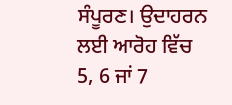ਸੰਪੂਰਣ। ਉਦਾਹਰਨ ਲਈ ਆਰੋਹ ਵਿੱਚ 5, 6 ਜਾਂ 7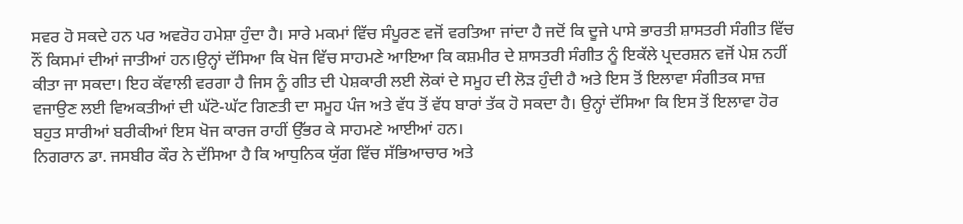ਸਵਰ ਹੋ ਸਕਦੇ ਹਨ ਪਰ ਅਵਰੋਹ ਹਮੇਸ਼ਾ ਹੁੰਦਾ ਹੈ। ਸਾਰੇ ਮਕਮਾਂ ਵਿੱਚ ਸੰਪੂਰਣ ਵਜੋਂ ਵਰਤਿਆ ਜਾਂਦਾ ਹੈ ਜਦੋਂ ਕਿ ਦੂਜੇ ਪਾਸੇ ਭਾਰਤੀ ਸ਼ਾਸਤਰੀ ਸੰਗੀਤ ਵਿੱਚ ਨੌਂ ਕਿਸਮਾਂ ਦੀਆਂ ਜਾਤੀਆਂ ਹਨ।ਉਨ੍ਹਾਂ ਦੱਸਿਆ ਕਿ ਖੋਜ ਵਿੱਚ ਸਾਹਮਣੇ ਆਇਆ ਕਿ ਕਸ਼ਮੀਰ ਦੇ ਸ਼ਾਸਤਰੀ ਸੰਗੀਤ ਨੂੰ ਇਕੱਲੇ ਪ੍ਰਦਰਸ਼ਨ ਵਜੋਂ ਪੇਸ਼ ਨਹੀਂ ਕੀਤਾ ਜਾ ਸਕਦਾ। ਇਹ ਕੱਵਾਲੀ ਵਰਗਾ ਹੈ ਜਿਸ ਨੂੰ ਗੀਤ ਦੀ ਪੇਸ਼ਕਾਰੀ ਲਈ ਲੋਕਾਂ ਦੇ ਸਮੂਹ ਦੀ ਲੋੜ ਹੁੰਦੀ ਹੈ ਅਤੇ ਇਸ ਤੋਂ ਇਲਾਵਾ ਸੰਗੀਤਕ ਸਾਜ਼ ਵਜਾਉਣ ਲਈ ਵਿਅਕਤੀਆਂ ਦੀ ਘੱਟੋ-ਘੱਟ ਗਿਣਤੀ ਦਾ ਸਮੂਹ ਪੰਜ ਅਤੇ ਵੱਧ ਤੋਂ ਵੱਧ ਬਾਰਾਂ ਤੱਕ ਹੋ ਸਕਦਾ ਹੈ। ਉਨ੍ਹਾਂ ਦੱਸਿਆ ਕਿ ਇਸ ਤੋਂ ਇਲਾਵਾ ਹੋਰ ਬਹੁਤ ਸਾਰੀਆਂ ਬਰੀਕੀਆਂ ਇਸ ਖੋਜ ਕਾਰਜ ਰਾਹੀਂ ਉੱਭਰ ਕੇ ਸਾਹਮਣੇ ਆਈਆਂ ਹਨ।
ਨਿਗਰਾਨ ਡਾ. ਜਸਬੀਰ ਕੌਰ ਨੇ ਦੱਸਿਆ ਹੈ ਕਿ ਆਧੁਨਿਕ ਯੁੱਗ ਵਿੱਚ ਸੱਭਿਆਚਾਰ ਅਤੇ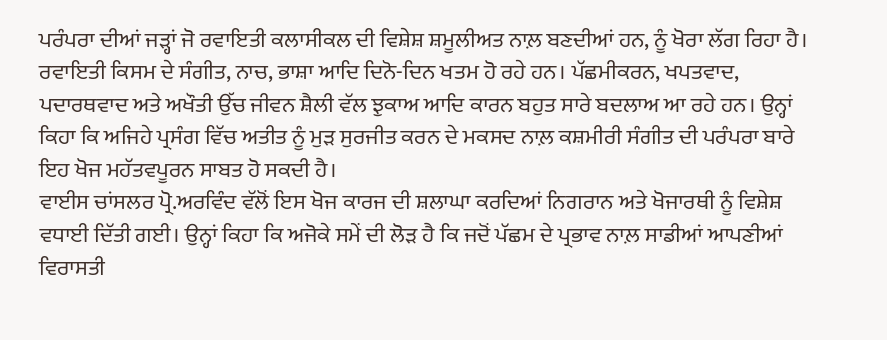ਪਰੰਪਰਾ ਦੀਆਂ ਜੜ੍ਹਾਂ ਜੋ ਰਵਾਇਤੀ ਕਲਾਸੀਕਲ ਦੀ ਵਿਸ਼ੇਸ਼ ਸ਼ਮੂਲੀਅਤ ਨਾਲ਼ ਬਣਦੀਆਂ ਹਨ, ਨੂੰ ਖੋਰਾ ਲੱਗ ਰਿਹਾ ਹੈ। ਰਵਾਇਤੀ ਕਿਸਮ ਦੇ ਸੰਗੀਤ, ਨਾਚ, ਭਾਸ਼ਾ ਆਦਿ ਦਿਨੋ-ਦਿਨ ਖਤਮ ਹੋ ਰਹੇ ਹਨ। ਪੱਛਮੀਕਰਨ, ਖਪਤਵਾਦ, ਪਦਾਰਥਵਾਦ ਅਤੇ ਅਖੌਤੀ ਉੱਚ ਜੀਵਨ ਸ਼ੈਲੀ ਵੱਲ ਝੁਕਾਅ ਆਦਿ ਕਾਰਨ ਬਹੁਤ ਸਾਰੇ ਬਦਲਾਅ ਆ ਰਹੇ ਹਨ। ਉਨ੍ਹਾਂ ਕਿਹਾ ਕਿ ਅਜਿਹੇ ਪ੍ਰਸੰਗ ਵਿੱਚ ਅਤੀਤ ਨੂੰ ਮੁੜ ਸੁਰਜੀਤ ਕਰਨ ਦੇ ਮਕਸਦ ਨਾਲ਼ ਕਸ਼ਮੀਰੀ ਸੰਗੀਤ ਦੀ ਪਰੰਪਰਾ ਬਾਰੇ ਇਹ ਖੋਜ ਮਹੱਤਵਪੂਰਨ ਸਾਬਤ ਹੋ ਸਕਦੀ ਹੈ।
ਵਾਈਸ ਚਾਂਸਲਰ ਪ੍ਰੋ.ਅਰਵਿੰਦ ਵੱਲੋਂ ਇਸ ਖੋਜ ਕਾਰਜ ਦੀ ਸ਼ਲਾਘਾ ਕਰਦਿਆਂ ਨਿਗਰਾਨ ਅਤੇ ਖੋਜਾਰਥੀ ਨੂੰ ਵਿਸ਼ੇਸ਼ ਵਧਾਈ ਦਿੱਤੀ ਗਈ। ਉਨ੍ਹਾਂ ਕਿਹਾ ਕਿ ਅਜੋਕੇ ਸਮੇਂ ਦੀ ਲੋੜ ਹੈ ਕਿ ਜਦੋਂ ਪੱਛਮ ਦੇ ਪ੍ਰਭਾਵ ਨਾਲ਼ ਸਾਡੀਆਂ ਆਪਣੀਆਂ ਵਿਰਾਸਤੀ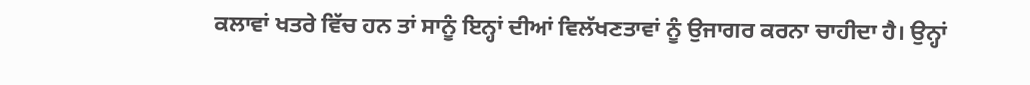ਕਲਾਵਾਂ ਖਤਰੇ ਵਿੱਚ ਹਨ ਤਾਂ ਸਾਨੂੰ ਇਨ੍ਹਾਂ ਦੀਆਂ ਵਿਲੱਖਣਤਾਵਾਂ ਨੂੰ ਉਜਾਗਰ ਕਰਨਾ ਚਾਹੀਦਾ ਹੈ। ਉਨ੍ਹਾਂ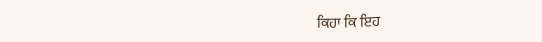ਕਿਹਾ ਕਿ ਇਹ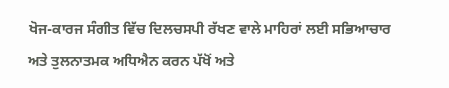ਖੋਜ-ਕਾਰਜ ਸੰਗੀਤ ਵਿੱਚ ਦਿਲਚਸਪੀ ਰੱਖਣ ਵਾਲੇ ਮਾਹਿਰਾਂ ਲਈ ਸਭਿਆਚਾਰ ਅਤੇ ਤੁਲਨਾਤਮਕ ਅਧਿਐਨ ਕਰਨ ਪੱਖੋਂ ਅਤੇ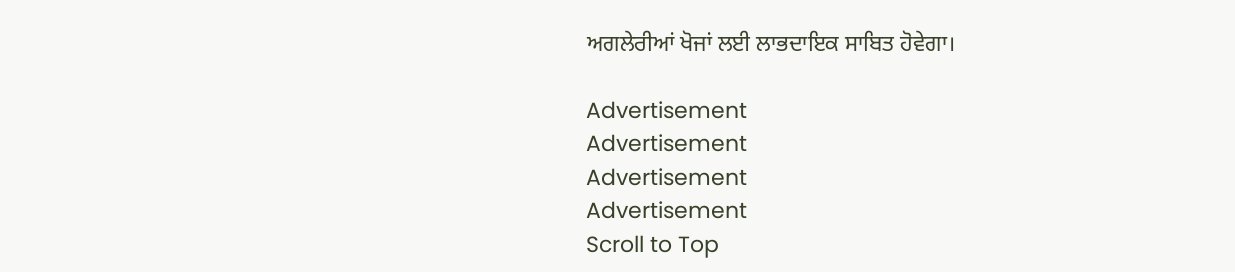ਅਗਲੇਰੀਆਂ ਖੋਜਾਂ ਲਈ ਲਾਭਦਾਇਕ ਸਾਬਿਤ ਹੋਵੇਗਾ।

Advertisement
Advertisement
Advertisement
Advertisement
Scroll to Top